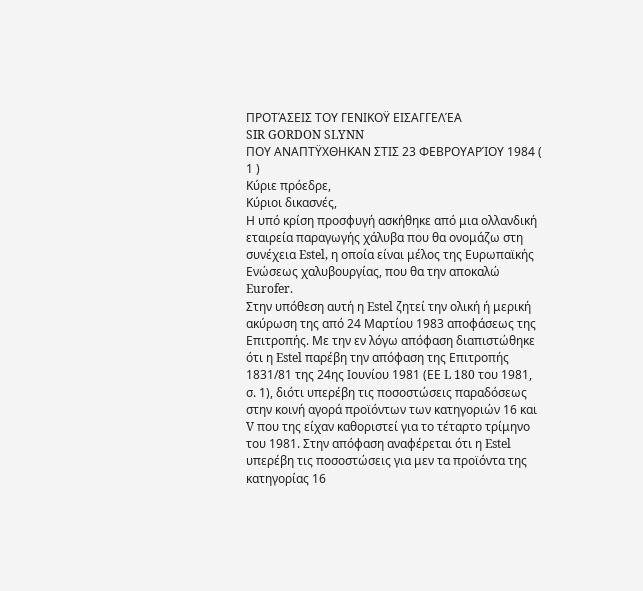ΠΡΟΤΆΣΕΙΣ ΤΟΥ ΓΕΝΙΚΟΫ ΕΙΣΑΓΓΕΛΈΑ
SIR GORDON SLYNN
ΠΟΥ ΑΝΑΠΤΫΧΘΗΚΑΝ ΣΤΙΣ 23 ΦΕΒΡΟΥΑΡΊΟΥ 1984 ( 1 )
Κύριε πρόεδρε,
Κύριοι δικασνές,
Η υπό κρίση προσφυγή ασκήθηκε από μια ολλανδική εταιρεία παραγωγής χάλυβα που θα ονομάζω στη συνέχεια Estel, η οποία είναι μέλος της Ευρωπαϊκής Ενώσεως χαλυβουργίας, που θα την αποκαλώ Eurofer.
Στην υπόθεση αυτή η Estel ζητεί την ολική ή μερική ακύρωση της από 24 Μαρτίου 1983 αποφάσεως της Επιτροπής. Με την εν λόγω απόφαση διαπιστώθηκε ότι η Estel παρέβη την απόφαση της Επιτροπής 1831/81 της 24ης Ιουνίου 1981 (ΕΕ L 180 του 1981, σ. 1), διότι υπερέβη τις ποσοστώσεις παραδόσεως στην κοινή αγορά προϊόντων των κατηγοριών 16 και V που της είχαν καθοριστεί για το τέταρτο τρίμηνο του 1981. Στην απόφαση αναφέρεται ότι η Estel υπερέβη τις ποσοστώσεις για μεν τα προϊόντα της κατηγορίας 16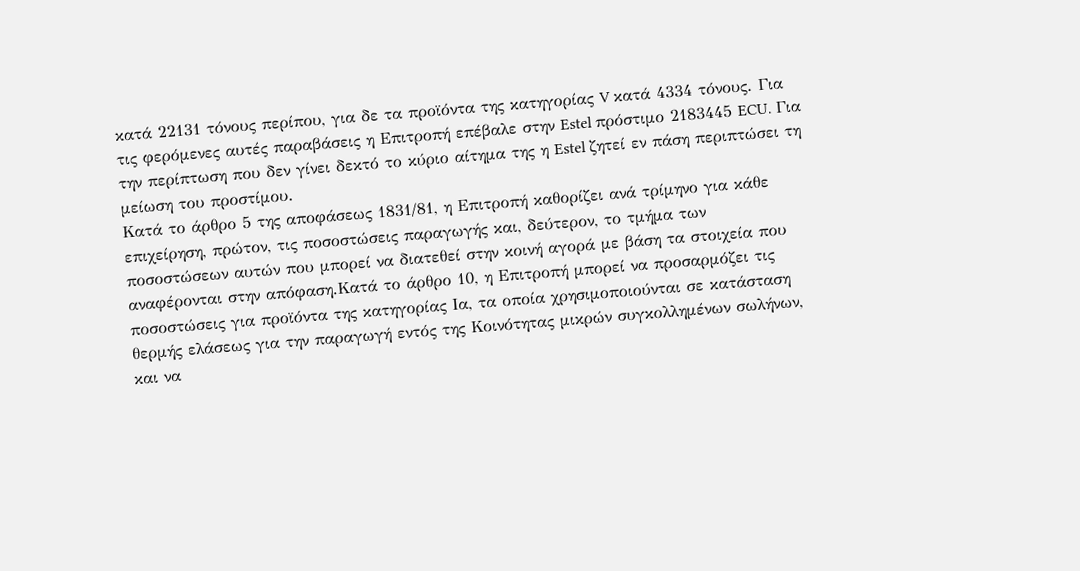κατά 22131 τόνους περίπου, για δε τα προϊόντα της κατηγορίας V κατά 4334 τόνους. Για τις φερόμενες αυτές παραβάσεις η Επιτροπή επέβαλε στην Estel πρόστιμο 2183445 ECU. Για την περίπτωση που δεν γίνει δεκτό το κύριο αίτημα της η Estel ζητεί εν πάση περιπτώσει τη μείωση του προστίμου.
Κατά το άρθρο 5 της αποφάσεως 1831/81, η Επιτροπή καθορίζει ανά τρίμηνο για κάθε επιχείρηση, πρώτον, τις ποσοστώσεις παραγωγής και, δεύτερον, το τμήμα των ποσοστώσεων αυτών που μπορεί να διατεθεί στην κοινή αγορά με βάση τα στοιχεία που αναφέρονται στην απόφαση.Κατά το άρθρο 10, η Επιτροπή μπορεί να προσαρμόζει τις ποσοστώσεις για προϊόντα της κατηγορίας Ια, τα οποία χρησιμοποιούνται σε κατάσταση θερμής ελάσεως για την παραγωγή εντός της Κοινότητας μικρών συγκολλημένων σωλήνων, και να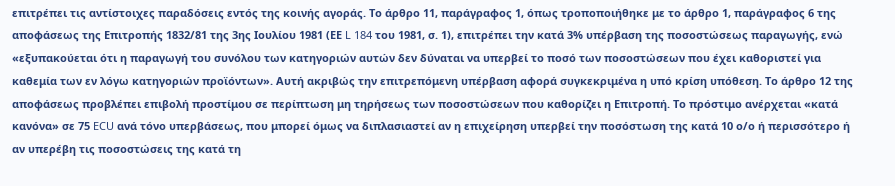επιτρέπει τις αντίστοιχες παραδόσεις εντός της κοινής αγοράς. Το άρθρο 11, παράγραφος 1, όπως τροποποιήθηκε με το άρθρο 1, παράγραφος 6 της αποφάσεως της Επιτροπής 1832/81 της 3ης Ιουλίου 1981 (ΕΕ L 184 του 1981, σ. 1), επιτρέπει την κατά 3% υπέρβαση της ποσοστώσεως παραγωγής, ενώ «εξυπακούεται ότι η παραγωγή του συνόλου των κατηγοριών αυτών δεν δύναται να υπερβεί το ποσό των ποσοστώσεων που έχει καθοριστεί για καθεμία των εν λόγω κατηγοριών προϊόντων». Αυτή ακριβώς την επιτρεπόμενη υπέρβαση αφορά συγκεκριμένα η υπό κρίση υπόθεση. Το άρθρο 12 της αποφάσεως προβλέπει επιβολή προστίμου σε περίπτωση μη τηρήσεως των ποσοστώσεων που καθορίζει η Επιτροπή. Το πρόστιμο ανέρχεται «κατά κανόνα» σε 75 ECU ανά τόνο υπερβάσεως, που μπορεί όμως να διπλασιαστεί αν η επιχείρηση υπερβεί την ποσόστωση της κατά 10 ο/ο ή περισσότερο ή αν υπερέβη τις ποσοστώσεις της κατά τη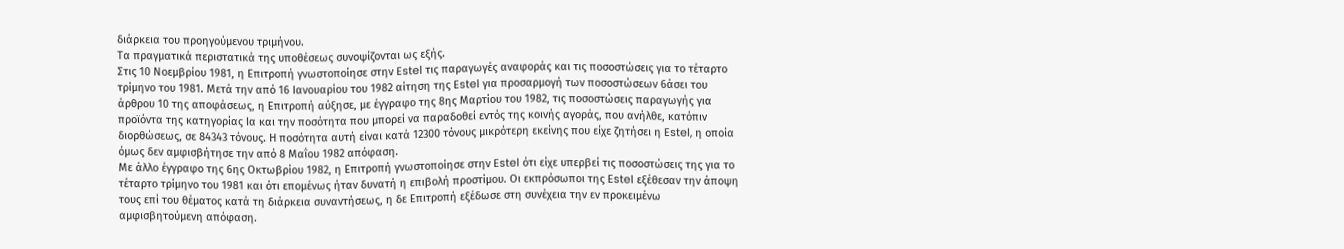διάρκεια του προηγούμενου τριμήνου.
Τα πραγματικά περιστατικά της υποθέσεως συνοψίζονται ως εξής.
Στις 10 Νοεμβρίου 1981, η Επιτροπή γνωστοποίησε στην Estel τις παραγωγές αναφοράς και τις ποσοστώσεις για το τέταρτο τρίμηνο του 1981. Μετά την από 16 Ιανουαρίου του 1982 αίτηση της Estel για προσαρμογή των ποσοστώσεων 6άσει του άρθρου 10 της αποφάσεως, η Επιτροπή αύξησε, με έγγραφο της 8ης Μαρτίου του 1982, τις ποσοστώσεις παραγωγής για προϊόντα της κατηγορίας Ια και την ποσότητα που μπορεί να παραδοθεί εντός της κοινής αγοράς, που ανήλθε, κατόπιν διορθώσεως, σε 84343 τόνους. Η ποσότητα αυτή είναι κατά 12300 τόνους μικρότερη εκείνης που είχε ζητήσει η Estel, η οποία όμως δεν αμφισβήτησε την από 8 Μαΐου 1982 απόφαση.
Με άλλο έγγραφο της 6ης Οκτωβρίου 1982, η Επιτροπή γνωστοποίησε στην Estel ότι είχε υπερβεί τις ποσοστώσεις της για το τέταρτο τρίμηνο του 1981 και ότι επομένως ήταν δυνατή η επιβολή προστίμου. Οι εκπρόσωποι της Estel εξέθεσαν την άποψη τους επί του θέματος κατά τη διάρκεια συναντήσεως, η δε Επιτροπή εξέδωσε στη συνέχεια την εν προκειμένω αμφισβητούμενη απόφαση.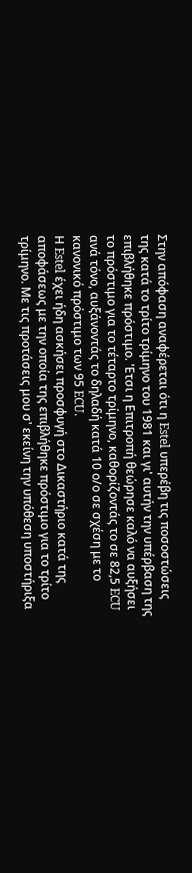Στην απόφαση αναφέρεται ότι η Estel υπερέβη τις ποσοστώσεις της κατά το τρίτο τρίμηνο του 1981 και γι' αυτήν την υπέρβαση της επιβλήθηκε πρόστιμο. 'Ετσι η Επιτροπή θεώρησε καλό να αυξήσει το πρόστιμο για το τέταρτο τρίμηνο, καθορίζοντάς το σε 82,5 ECU ανά τόνο, αυξάνοντάς το δηλαδή κατά 10 ο/ο σε σχέση με το κανονικό πρόστιμο των 95 ECU.
Η Estel έχει ήδη ασκήσει προσφυγή στο Δικαστήριο κατά της αποφάσεως με την οποία της επιβλήθηκε πρόστιμο για το τρίτο τρίμηνο. Με τις προτάσεις μου σ' εκείνη την υπόθεση υποστήριξα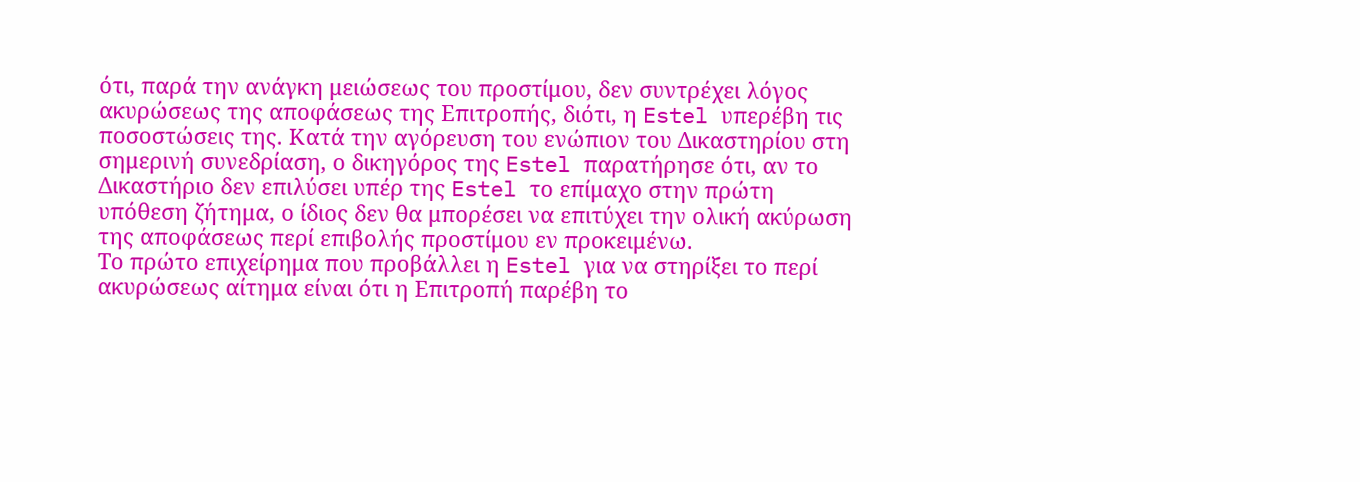ότι, παρά την ανάγκη μειώσεως του προστίμου, δεν συντρέχει λόγος ακυρώσεως της αποφάσεως της Επιτροπής, διότι, η Estel υπερέβη τις ποσοστώσεις της. Κατά την αγόρευση του ενώπιον του Δικαστηρίου στη σημερινή συνεδρίαση, ο δικηγόρος της Estel παρατήρησε ότι, αν το Δικαστήριο δεν επιλύσει υπέρ της Estel το επίμαχο στην πρώτη υπόθεση ζήτημα, ο ίδιος δεν θα μπορέσει να επιτύχει την ολική ακύρωση της αποφάσεως περί επιβολής προστίμου εν προκειμένω.
Το πρώτο επιχείρημα που προβάλλει η Estel για να στηρίξει το περί ακυρώσεως αίτημα είναι ότι η Επιτροπή παρέβη το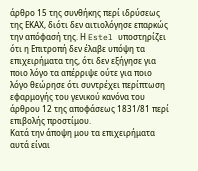άρθρο 15 της συνθήκης περί ιδρύσεως της ΕΚΑΧ, διότι δεν αιτιολόγησε επαρκώς την απόφασή της. Η Estel υποστηρίζει ότι η Επιτροπή δεν έλαβε υπόψη τα επιχειρήματα της, ότι δεν εξήγησε για ποιο λόγο τα απέρριψε ούτε για ποιο λόγο θεώρησε ότι συντρέχει περίπτωση εφαρμογής του γενικού κανόνα του άρθρου 12 της αποφάσεως 1831/81 περί επιβολής προστίμου.
Κατά την άποψη μου τα επιχειρήματα αυτά είναι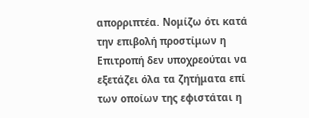απορριπτέα. Νομίζω ότι κατά την επιβολή προστίμων η Επιτροπή δεν υποχρεούται να εξετάζει όλα τα ζητήματα επί των οποίων της εφιστάται η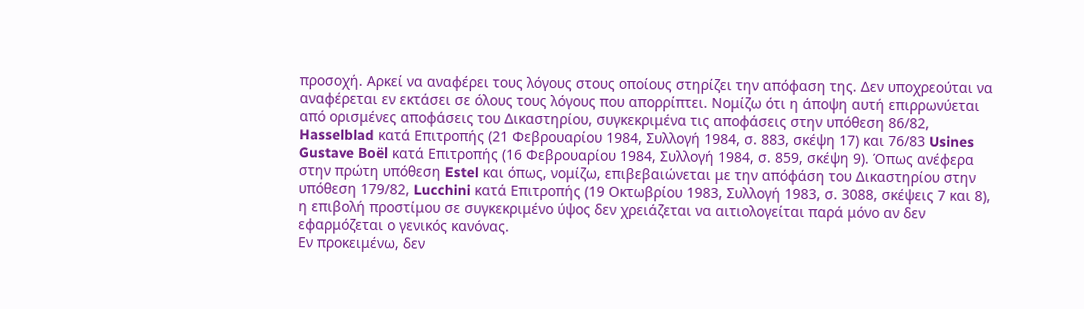προσοχή. Αρκεί να αναφέρει τους λόγους στους οποίους στηρίζει την απόφαση της. Δεν υποχρεούται να αναφέρεται εν εκτάσει σε όλους τους λόγους που απορρίπτει. Νομίζω ότι η άποψη αυτή επιρρωνύεται από ορισμένες αποφάσεις του Δικαστηρίου, συγκεκριμένα τις αποφάσεις στην υπόθεση 86/82, Hasselblad κατά Επιτροπής (21 Φεβρουαρίου 1984, Συλλογή 1984, σ. 883, σκέψη 17) και 76/83 Usines Gustave Boël κατά Επιτροπής (16 Φεβρουαρίου 1984, Συλλογή 1984, σ. 859, σκέψη 9). Όπως ανέφερα στην πρώτη υπόθεση Estel και όπως, νομίζω, επιβεβαιώνεται με την απόφάση του Δικαστηρίου στην υπόθεση 179/82, Lucchini κατά Επιτροπής (19 Οκτωβρίου 1983, Συλλογή 1983, σ. 3088, σκέψεις 7 και 8), η επιβολή προστίμου σε συγκεκριμένο ύψος δεν χρειάζεται να αιτιολογείται παρά μόνο αν δεν εφαρμόζεται ο γενικός κανόνας.
Εν προκειμένω, δεν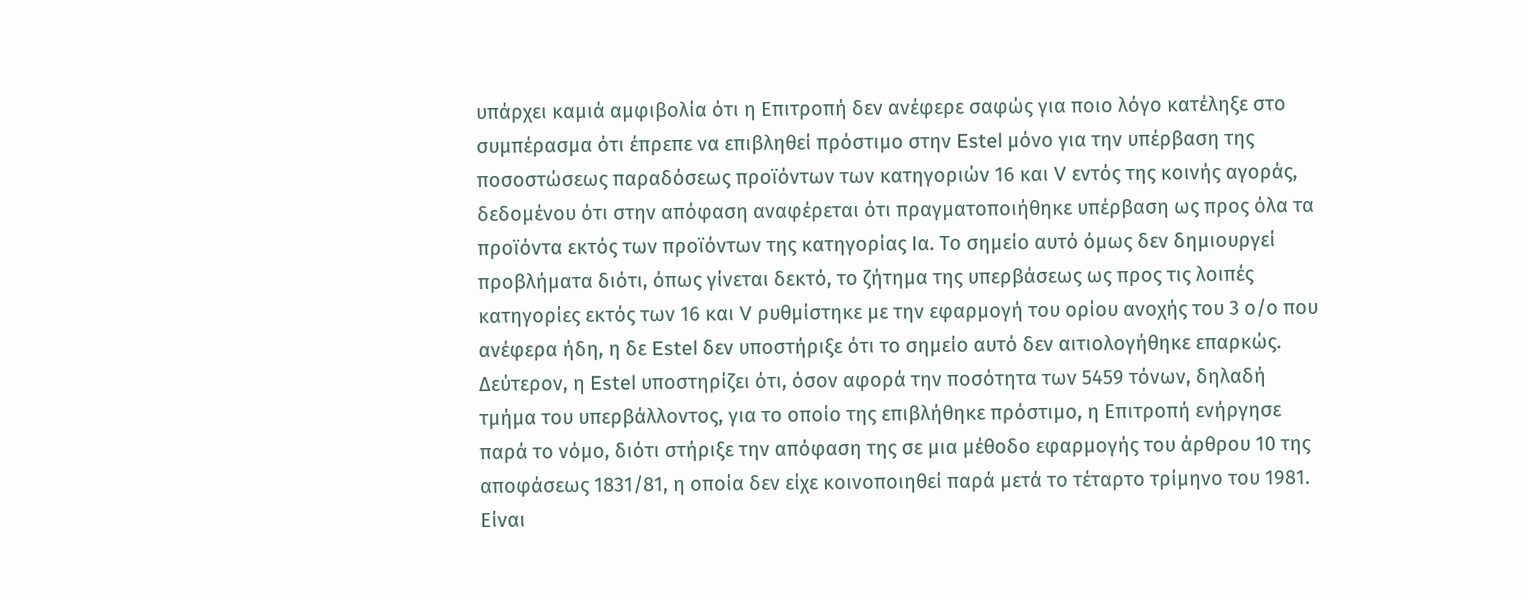υπάρχει καμιά αμφιβολία ότι η Επιτροπή δεν ανέφερε σαφώς για ποιο λόγο κατέληξε στο συμπέρασμα ότι έπρεπε να επιβληθεί πρόστιμο στην Estel μόνο για την υπέρβαση της ποσοστώσεως παραδόσεως προϊόντων των κατηγοριών 16 και V εντός της κοινής αγοράς, δεδομένου ότι στην απόφαση αναφέρεται ότι πραγματοποιήθηκε υπέρβαση ως προς όλα τα προϊόντα εκτός των προϊόντων της κατηγορίας Ια. Το σημείο αυτό όμως δεν δημιουργεί προβλήματα διότι, όπως γίνεται δεκτό, το ζήτημα της υπερβάσεως ως προς τις λοιπές κατηγορίες εκτός των 16 και V ρυθμίστηκε με την εφαρμογή του ορίου ανοχής του 3 ο/ο που ανέφερα ήδη, η δε Estel δεν υποστήριξε ότι το σημείο αυτό δεν αιτιολογήθηκε επαρκώς.
Δεύτερον, η Estel υποστηρίζει ότι, όσον αφορά την ποσότητα των 5459 τόνων, δηλαδή τμήμα του υπερβάλλοντος, για το οποίο της επιβλήθηκε πρόστιμο, η Επιτροπή ενήργησε παρά το νόμο, διότι στήριξε την απόφαση της σε μια μέθοδο εφαρμογής του άρθρου 10 της αποφάσεως 1831/81, η οποία δεν είχε κοινοποιηθεί παρά μετά το τέταρτο τρίμηνο του 1981.
Είναι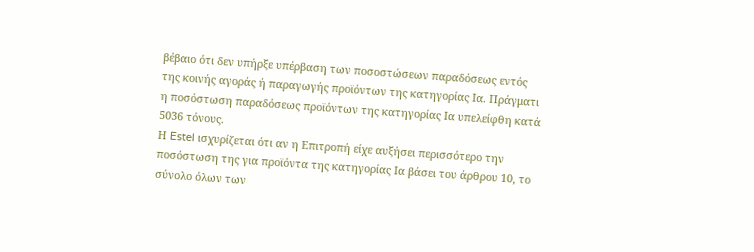βέβαιο ότι δεν υπήρξε υπέρβαση των ποσοστώσεων παραδόσεως εντός της κοινής αγοράς ή παραγωγής προϊόντων της κατηγορίας Ια. Πράγματι η ποσόστωση παραδόσεως προϊόντων της κατηγορίας Ια υπελείφθη κατά 5036 τόνους.
Η Estel ισχυρίζεται ότι αν η Επιτροπή είχε αυξήσει περισσότερο την ποσόστωση της για προϊόντα της κατηγορίας Ια βάσει του άρθρου 10, το σύνολο όλων των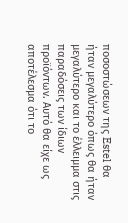ποσοστώσεων της Estel θα ήταν μεγαλύτερο όπως θα ήταν μεγαλύτερο και το έλλειμμα στις παραδόσεις των ίδιων προϊόντων. Αυτό θα είχε ως αποτέλεσμα ότι το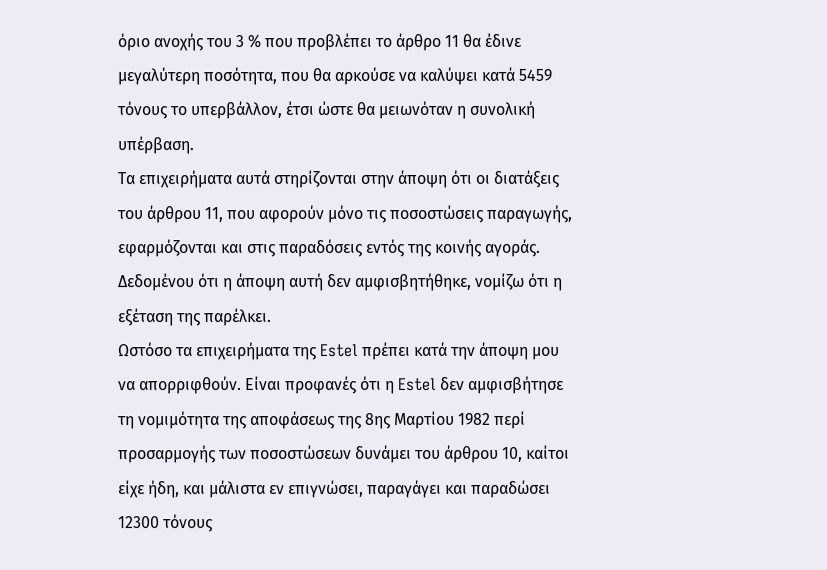όριο ανοχής του 3 % που προβλέπει το άρθρο 11 θα έδινε μεγαλύτερη ποσότητα, που θα αρκούσε να καλύψει κατά 5459 τόνους το υπερβάλλον, έτσι ώστε θα μειωνόταν η συνολική υπέρβαση.
Τα επιχειρήματα αυτά στηρίζονται στην άποψη ότι οι διατάξεις του άρθρου 11, που αφορούν μόνο τις ποσοστώσεις παραγωγής, εφαρμόζονται και στις παραδόσεις εντός της κοινής αγοράς. Δεδομένου ότι η άποψη αυτή δεν αμφισβητήθηκε, νομίζω ότι η εξέταση της παρέλκει.
Ωστόσο τα επιχειρήματα της Estel πρέπει κατά την άποψη μου να απορριφθούν. Είναι προφανές ότι η Estel δεν αμφισβήτησε τη νομιμότητα της αποφάσεως της 8ης Μαρτίου 1982 περί προσαρμογής των ποσοστώσεων δυνάμει του άρθρου 10, καίτοι είχε ήδη, και μάλιστα εν επιγνώσει, παραγάγει και παραδώσει 12300 τόνους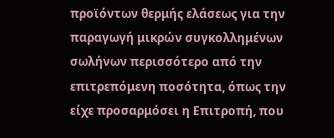προϊόντων θερμής ελάσεως για την παραγωγή μικρών συγκολλημένων σωλήνων περισσότερο από την επιτρεπόμενη ποσότητα, όπως την είχε προσαρμόσει η Επιτροπή, που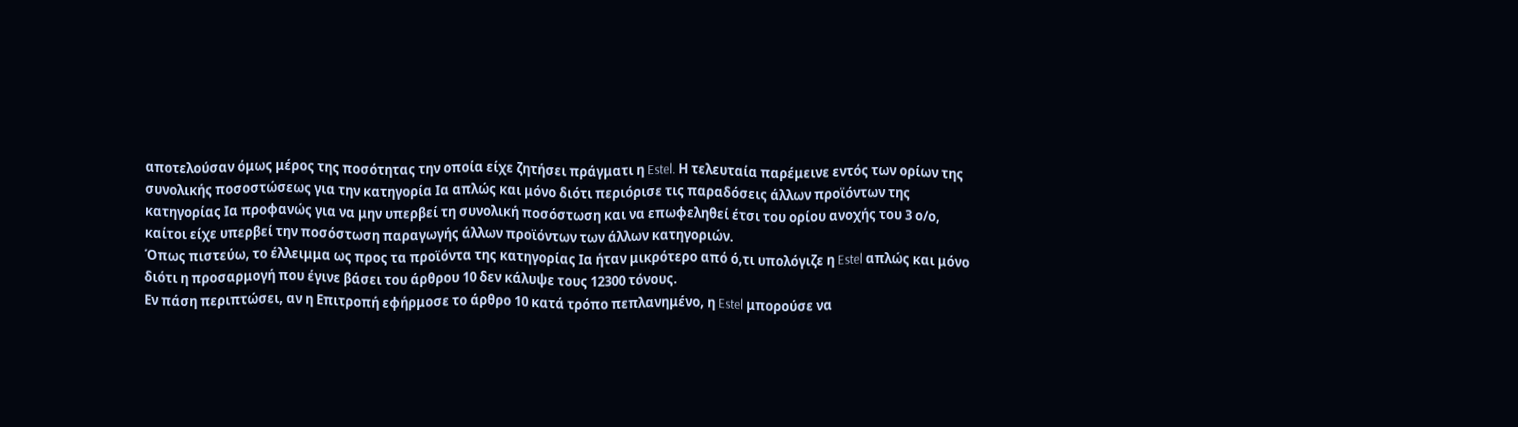αποτελούσαν όμως μέρος της ποσότητας την οποία είχε ζητήσει πράγματι η Estel. Η τελευταία παρέμεινε εντός των ορίων της συνολικής ποσοστώσεως για την κατηγορία Ια απλώς και μόνο διότι περιόρισε τις παραδόσεις άλλων προϊόντων της κατηγορίας Ια προφανώς για να μην υπερβεί τη συνολική ποσόστωση και να επωφεληθεί έτσι του ορίου ανοχής του 3 ο/ο, καίτοι είχε υπερβεί την ποσόστωση παραγωγής άλλων προϊόντων των άλλων κατηγοριών.
Όπως πιστεύω, το έλλειμμα ως προς τα προϊόντα της κατηγορίας Ια ήταν μικρότερο από ό,τι υπολόγιζε η Estel απλώς και μόνο διότι η προσαρμογή που έγινε βάσει του άρθρου 10 δεν κάλυψε τους 12300 τόνους.
Εν πάση περιπτώσει, αν η Επιτροπή εφήρμοσε το άρθρο 10 κατά τρόπο πεπλανημένο, η Estel μπορούσε να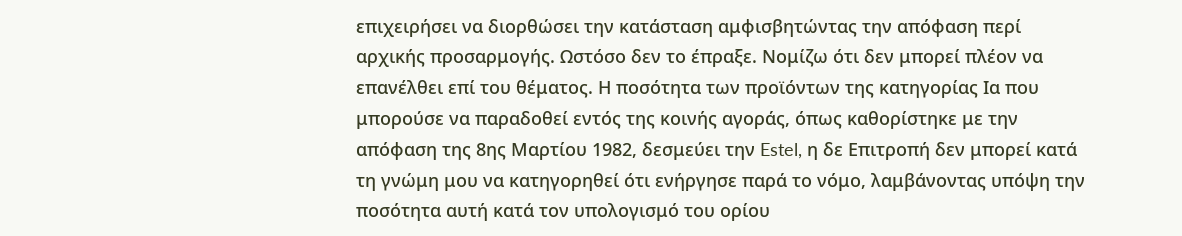επιχειρήσει να διορθώσει την κατάσταση αμφισβητώντας την απόφαση περί αρχικής προσαρμογής. Ωστόσο δεν το έπραξε. Νομίζω ότι δεν μπορεί πλέον να επανέλθει επί του θέματος. Η ποσότητα των προϊόντων της κατηγορίας Ια που μπορούσε να παραδοθεί εντός της κοινής αγοράς, όπως καθορίστηκε με την απόφαση της 8ης Μαρτίου 1982, δεσμεύει την Estel, η δε Επιτροπή δεν μπορεί κατά τη γνώμη μου να κατηγορηθεί ότι ενήργησε παρά το νόμο, λαμβάνοντας υπόψη την ποσότητα αυτή κατά τον υπολογισμό του ορίου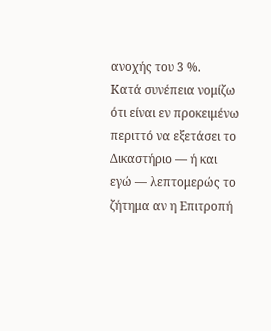ανοχής του 3 %.
Κατά συνέπεια νομίζω ότι είναι εν προκειμένω περιττό να εξετάσει το Δικαστήριο — ή και εγώ — λεπτομερώς το ζήτημα αν η Επιτροπή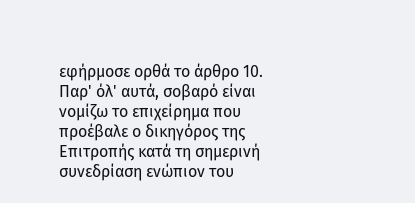εφήρμοσε ορθά το άρθρο 10.
Παρ' όλ' αυτά, σοβαρό είναι νομίζω το επιχείρημα που προέβαλε ο δικηγόρος της Επιτροπής κατά τη σημερινή συνεδρίαση ενώπιον του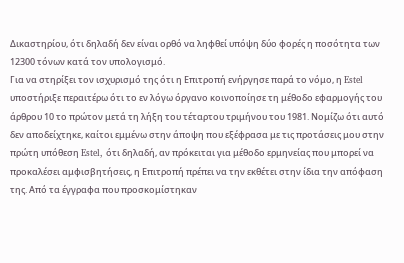Δικαστηρίου, ότι δηλαδή δεν είναι ορθό να ληφθεί υπόψη δύο φορές η ποσότητα των 12300 τόνων κατά τον υπολογισμό.
Για να στηρίξει τον ισχυρισμό της ότι η Επιτροπή ενήργησε παρά το νόμο, η Estel υποστήριξε περαιτέρω ότι το εν λόγω όργανο κοινοποίησε τη μέθοδο εφαρμογής του άρθρου 10 το πρώτον μετά τη λήξη του τέταρτου τριμήνου του 1981. Νομίζω ότι αυτό δεν αποδείχτηκε, καίτοι εμμένω στην άποψη που εξέφρασα με τις προτάσεις μου στην πρώτη υπόθεση Estel, ότι δηλαδή, αν πρόκειται για μέθοδο ερμηνείας που μπορεί να προκαλέσει αμφισβητήσεις, η Επιτροπή πρέπει να την εκθέτει στην ίδια την απόφαση της. Από τα έγγραφα που προσκομίστηκαν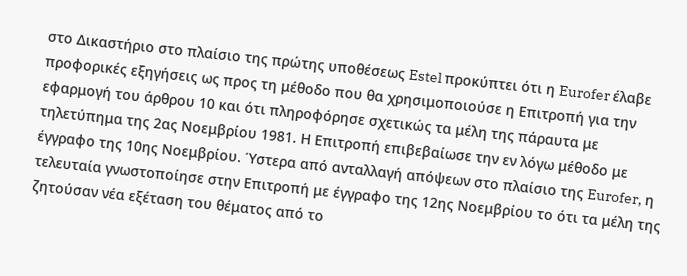στο Δικαστήριο στο πλαίσιο της πρώτης υποθέσεως Estel προκύπτει ότι η Eurofer έλαβε προφορικές εξηγήσεις ως προς τη μέθοδο που θα χρησιμοποιούσε η Επιτροπή για την εφαρμογή του άρθρου 10 και ότι πληροφόρησε σχετικώς τα μέλη της πάραυτα με τηλετύπημα της 2ας Νοεμβρίου 1981. Η Επιτροπή επιβεβαίωσε την εν λόγω μέθοδο με έγγραφο της 10ης Νοεμβρίου. Ύστερα από ανταλλαγή απόψεων στο πλαίσιο της Eurofer, η τελευταία γνωστοποίησε στην Επιτροπή με έγγραφο της 12ης Νοεμβρίου το ότι τα μέλη της ζητούσαν νέα εξέταση του θέματος από το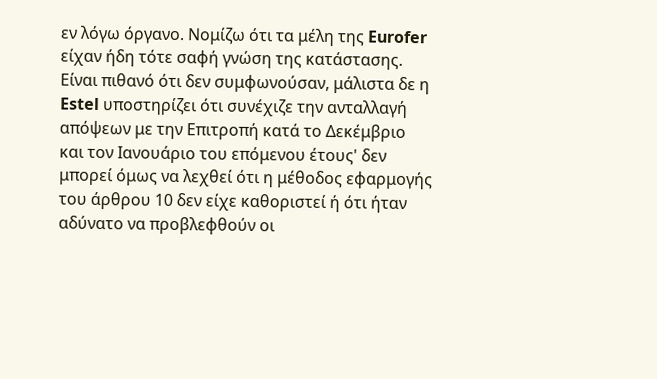εν λόγω όργανο. Νομίζω ότι τα μέλη της Eurofer είχαν ήδη τότε σαφή γνώση της κατάστασης. Είναι πιθανό ότι δεν συμφωνούσαν, μάλιστα δε η Estel υποστηρίζει ότι συνέχιζε την ανταλλαγή απόψεων με την Επιτροπή κατά το Δεκέμβριο και τον Ιανουάριο του επόμενου έτους' δεν μπορεί όμως να λεχθεί ότι η μέθοδος εφαρμογής του άρθρου 10 δεν είχε καθοριστεί ή ότι ήταν αδύνατο να προβλεφθούν οι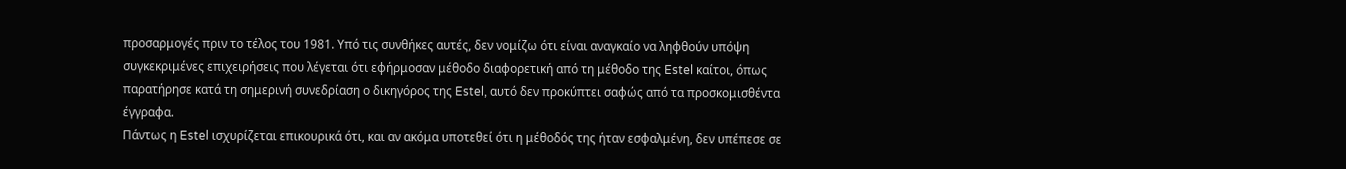προσαρμογές πριν το τέλος του 1981. Υπό τις συνθήκες αυτές, δεν νομίζω ότι είναι αναγκαίο να ληφθούν υπόψη συγκεκριμένες επιχειρήσεις που λέγεται ότι εφήρμοσαν μέθοδο διαφορετική από τη μέθοδο της Estel καίτοι, όπως παρατήρησε κατά τη σημερινή συνεδρίαση ο δικηγόρος της Estel, αυτό δεν προκύπτει σαφώς από τα προσκομισθέντα έγγραφα.
Πάντως η Estel ισχυρίζεται επικουρικά ότι, και αν ακόμα υποτεθεί ότι η μέθοδός της ήταν εσφαλμένη, δεν υπέπεσε σε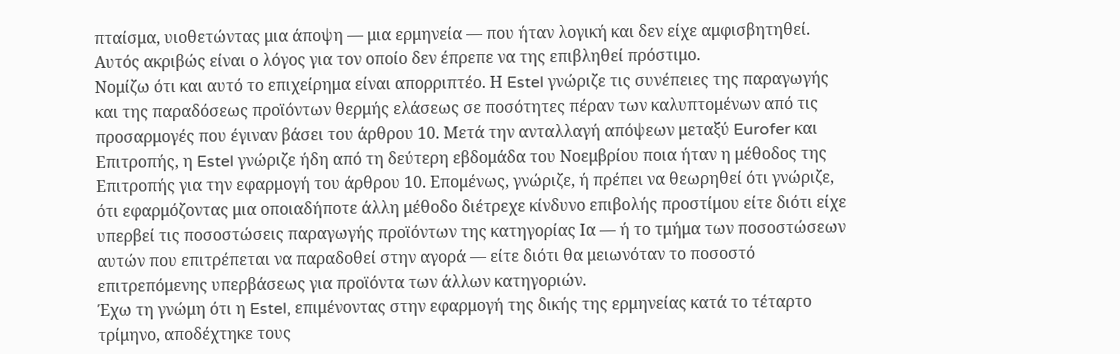πταίσμα, υιοθετώντας μια άποψη — μια ερμηνεία — που ήταν λογική και δεν είχε αμφισβητηθεί. Αυτός ακριβώς είναι ο λόγος για τον οποίο δεν έπρεπε να της επιβληθεί πρόστιμο.
Νομίζω ότι και αυτό το επιχείρημα είναι απορριπτέο. Η Estel γνώριζε τις συνέπειες της παραγωγής και της παραδόσεως προϊόντων θερμής ελάσεως σε ποσότητες πέραν των καλυπτομένων από τις προσαρμογές που έγιναν βάσει του άρθρου 10. Μετά την ανταλλαγή απόψεων μεταξύ Eurofer και Επιτροπής, η Estel γνώριζε ήδη από τη δεύτερη εβδομάδα του Νοεμβρίου ποια ήταν η μέθοδος της Επιτροπής για την εφαρμογή του άρθρου 10. Επομένως, γνώριζε, ή πρέπει να θεωρηθεί ότι γνώριζε, ότι εφαρμόζοντας μια οποιαδήποτε άλλη μέθοδο διέτρεχε κίνδυνο επιβολής προστίμου είτε διότι είχε υπερβεί τις ποσοστώσεις παραγωγής προϊόντων της κατηγορίας Ια — ή το τμήμα των ποσοστώσεων αυτών που επιτρέπεται να παραδοθεί στην αγορά — είτε διότι θα μειωνόταν το ποσοστό επιτρεπόμενης υπερβάσεως για προϊόντα των άλλων κατηγοριών.
Έχω τη γνώμη ότι η Estel, επιμένοντας στην εφαρμογή της δικής της ερμηνείας κατά το τέταρτο τρίμηνο, αποδέχτηκε τους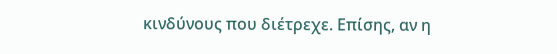κινδύνους που διέτρεχε. Επίσης, αν η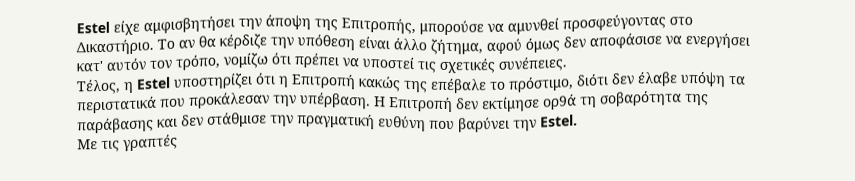Estel είχε αμφισβητήσει την άποψη της Επιτροπής, μπορούσε να αμυνθεί προσφεύγοντας στο Δικαστήριο. Το αν θα κέρδιζε την υπόθεση είναι άλλο ζήτημα, αφού όμως δεν αποφάσισε να ενεργήσει κατ' αυτόν τον τρόπο, νομίζω ότι πρέπει να υποστεί τις σχετικές συνέπειες.
Τέλος, η Estel υποστηρίζει ότι η Επιτροπή κακώς της επέβαλε το πρόστιμο, διότι δεν έλαβε υπόψη τα περιστατικά που προκάλεσαν την υπέρβαση. Η Επιτροπή δεν εκτίμησε ορ9ά τη σοβαρότητα της παράβασης και δεν στάθμισε την πραγματική ευθύνη που βαρύνει την Estel.
Με τις γραπτές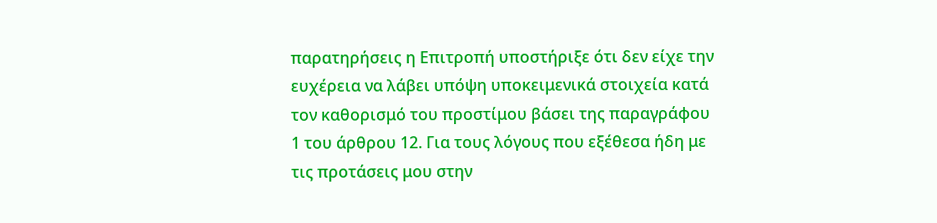παρατηρήσεις η Επιτροπή υποστήριξε ότι δεν είχε την ευχέρεια να λάβει υπόψη υποκειμενικά στοιχεία κατά τον καθορισμό του προστίμου βάσει της παραγράφου 1 του άρθρου 12. Για τους λόγους που εξέθεσα ήδη με τις προτάσεις μου στην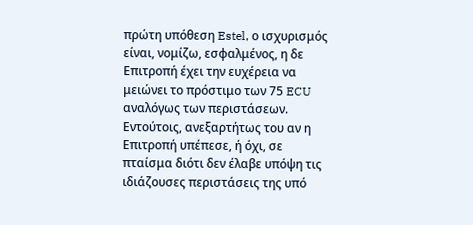πρώτη υπόθεση Estel, ο ισχυρισμός είναι, νομίζω, εσφαλμένος, η δε Επιτροπή έχει την ευχέρεια να μειώνει το πρόστιμο των 75 ECU αναλόγως των περιστάσεων.
Εντούτοις, ανεξαρτήτως του αν η Επιτροπή υπέπεσε, ή όχι, σε πταίσμα διότι δεν έλαβε υπόψη τις ιδιάζουσες περιστάσεις της υπό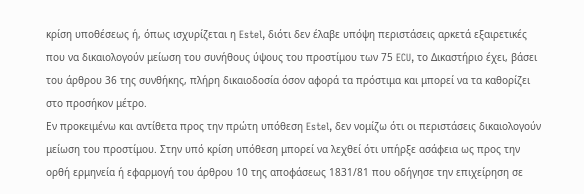κρίση υποθέσεως ή, όπως ισχυρίζεται η Estel, διότι δεν έλαβε υπόψη περιστάσεις αρκετά εξαιρετικές που να δικαιολογούν μείωση του συνήθους ύψους του προστίμου των 75 ECU, το Δικαστήριο έχει, βάσει του άρθρου 36 της συνθήκης, πλήρη δικαιοδοσία όσον αφορά τα πρόστιμα και μπορεί να τα καθορίζει στο προσήκον μέτρο.
Εν προκειμένω και αντίθετα προς την πρώτη υπόθεση Estel, δεν νομίζω ότι οι περιστάσεις δικαιολογούν μείωση του προστίμου. Στην υπό κρίση υπόθεση μπορεί να λεχθεί ότι υπήρξε ασάφεια ως προς την ορθή ερμηνεία ή εφαρμογή του άρθρου 10 της αποφάσεως 1831/81 που οδήγησε την επιχείρηση σε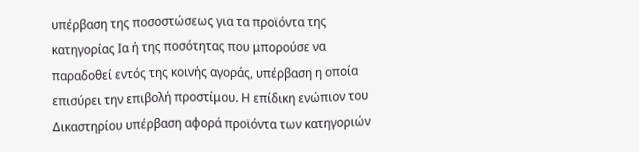υπέρβαση της ποσοστώσεως για τα προϊόντα της κατηγορίας Ια ή της ποσότητας που μπορούσε να παραδοθεί εντός της κοινής αγοράς, υπέρβαση η οποία επισύρει την επιβολή προστίμου. Η επίδικη ενώπιον του Δικαστηρίου υπέρβαση αφορά προϊόντα των κατηγοριών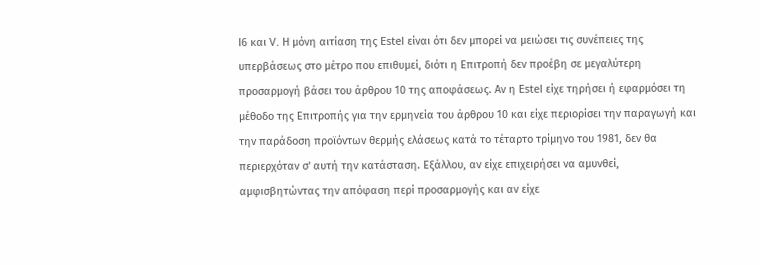Ι6 και V. Η μόνη αιτίαση της Estel είναι ότι δεν μπορεί να μειώσει τις συνέπειες της υπερβάσεως στο μέτρο που επιθυμεί, διότι η Επιτροπή δεν προέβη σε μεγαλύτερη προσαρμογή βάσει του άρθρου 10 της αποφάσεως. Αν η Estel είχε τηρήσει ή εφαρμόσει τη μέθοδο της Επιτροπής για την ερμηνεία του άρθρου 10 και είχε περιορίσει την παραγωγή και την παράδοση προϊόντων θερμής ελάσεως κατά το τέταρτο τρίμηνο του 1981, δεν θα περιερχόταν σ' αυτή την κατάσταση. Εξάλλου, αν είχε επιχειρήσει να αμυνθεί, αμφισβητώντας την απόφαση περί προσαρμογής και αν είχε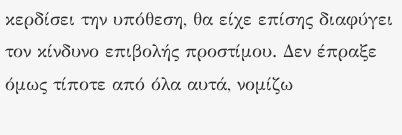κερδίσει την υπόθεση, θα είχε επίσης διαφύγει τον κίνδυνο επιβολής προστίμου. Δεν έπραξε όμως τίποτε από όλα αυτά, νομίζω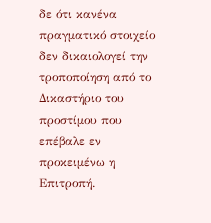δε ότι κανένα πραγματικό στοιχείο δεν δικαιολογεί την τροποποίηση από το Δικαστήριο του προστίμου που επέβαλε εν προκειμένω η Επιτροπή.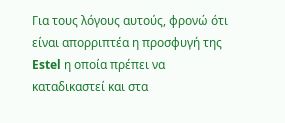Για τους λόγους αυτούς, φρονώ ότι είναι απορριπτέα η προσφυγή της Estel η οποία πρέπει να καταδικαστεί και στα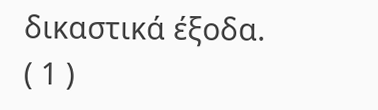δικαστικά έξοδα.
( 1 )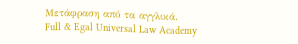Μετάφραση από τα αγγλικά.
Full & Egal Universal Law Academy